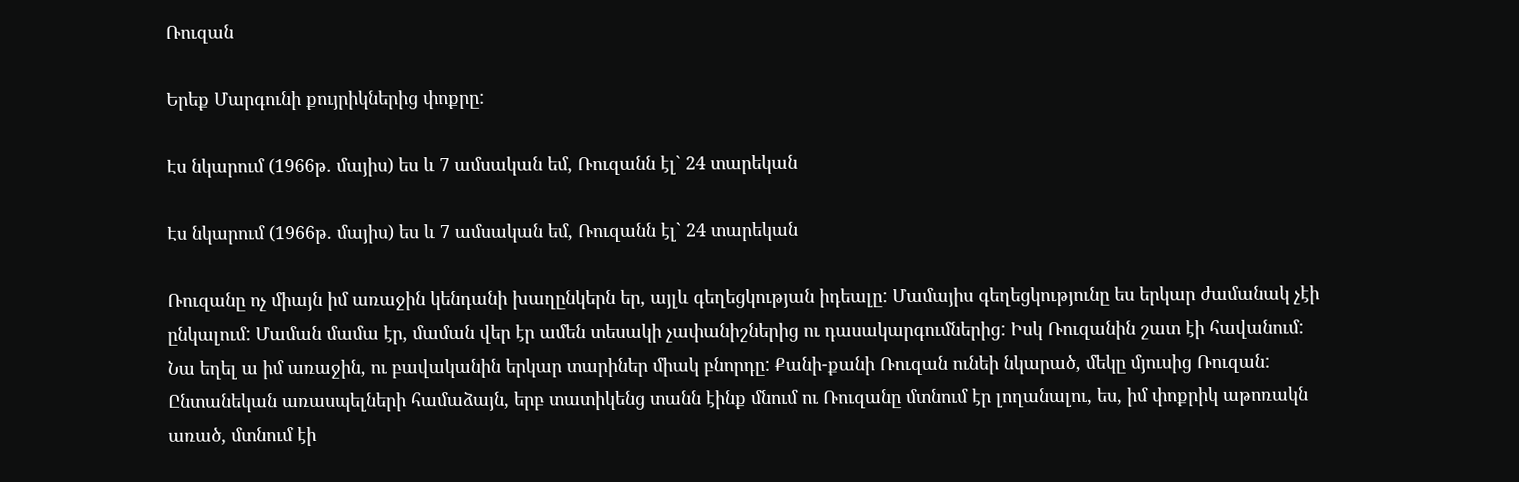Ռուզան

Երեք Մարգունի քույրիկներից փոքրը:

Էս նկարում (1966թ. մայիս) ես և 7 ամսական եմ, Ռուզանն էլ` 24 տարեկան

Էս նկարում (1966թ. մայիս) ես և 7 ամսական եմ, Ռուզանն էլ` 24 տարեկան

Ռուզանը ոչ միայն իմ առաջին կենդանի խաղընկերն եր, այլև գեղեցկության իդեալը: Մամայիս գեղեցկությունը ես երկար ժամանակ չէի ընկալում: Մաման մամա էր, մաման վեր էր ամեն տեսակի չափանիշներից ու դասակարգումներից: Իսկ Ռուզանին շատ էի հավանում: Նա եղել ա իմ առաջին, ու բավականին երկար տարիներ միակ բնորդը: Քանի-քանի Ռուզան ունեի նկարած, մեկը մյուսից Ռուզան: Ընտանեկան առասպելների համաձայն, երբ տատիկենց տանն էինք մնում ու Ռուզանը մտնում էր լողանալու, ես, իմ փոքրիկ աթոռակն առած, մտնում էի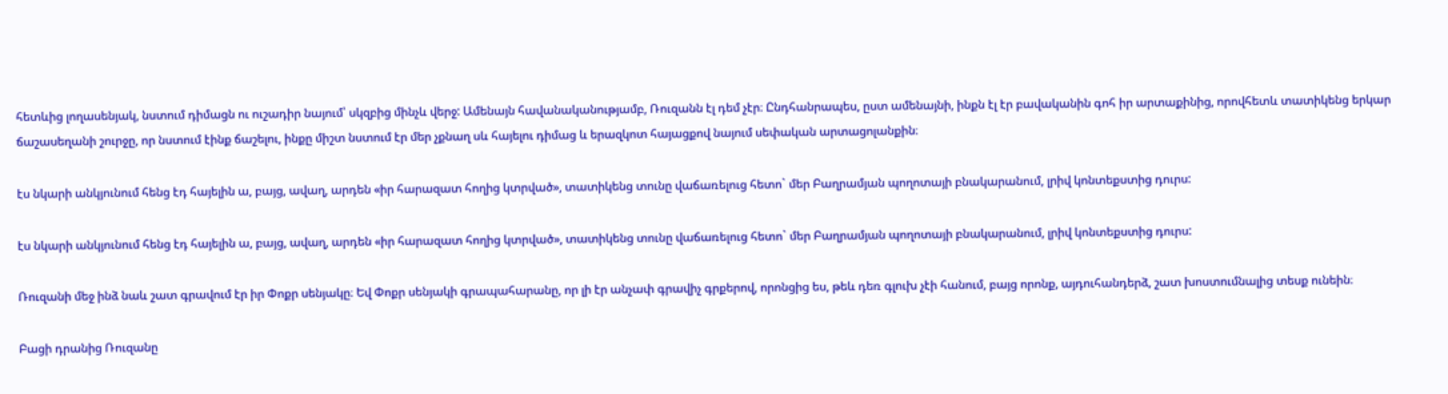հետևից լողասենյակ, նստում դիմացն ու ուշադիր նայում՝ սկզբից մինչև վերջ: Ամենայն հավանականությամբ, Ռուզանն էլ դեմ չէր։ Ընդհանրապես, ըստ ամենայնի, ինքն էլ էր բավականին գոհ իր արտաքինից, որովհետև տատիկենց երկար ճաշասեղանի շուրջը, որ նստում էինք ճաշելու, ինքը միշտ նստում էր մեր չքնաղ սև հայելու դիմաց և երազկոտ հայացքով նայում սեփական արտացոլանքին։

էս նկարի անկյունում հենց էդ հայելին ա, բայց, ավաղ, արդեն «իր հարազատ հողից կտրված», տատիկենց տունը վաճառելուց հետո` մեր Բաղրամյան պողոտայի բնակարանում, լրիվ կոնտեքստից դուրս:

էս նկարի անկյունում հենց էդ հայելին ա, բայց, ավաղ, արդեն «իր հարազատ հողից կտրված», տատիկենց տունը վաճառելուց հետո` մեր Բաղրամյան պողոտայի բնակարանում, լրիվ կոնտեքստից դուրս:

Ռուզանի մեջ ինձ նաև շատ գրավում էր իր Փոքր սենյակը։ Եվ Փոքր սենյակի գրապահարանը, որ լի էր անչափ գրավիչ գրքերով, որոնցից ես, թեև դեռ գլուխ չէի հանում, բայց որոնք, այդուհանդերձ, շատ խոստումնալից տեսք ունեին։

Բացի դրանից Ռուզանը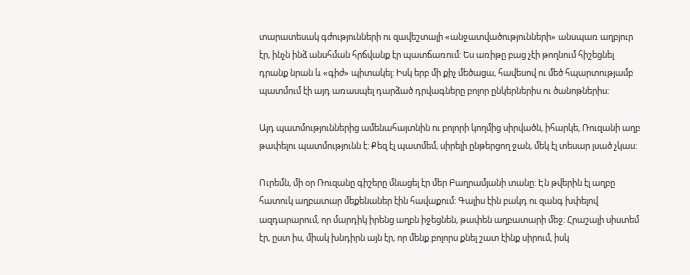տարատեսակ գժությունների ու զավեշտալի «անջատվածությունների» անսպառ աղբյուր էր, ինչն ինձ անսհման հրճվանք էր պատճառում: Ես առիթը բաց չէի թողնում հիշեցնել դրանք նրան և «գիժ» պիտակել: Իսկ երբ մի քիչ մեծացա, հավեսով ու մեծ հպարտությամբ պատմում էի այդ առասպել դարձած դրվագները բոլոր ընկերներիս ու ծանոթներիս:

Այդ պատմություններից ամենահայտնին ու բոլորի կողմից սիրվածն, իհարկե, Ռուզանի աղբ թափելու պատմությունն է: Քեզ էլ պատմեմ, սիրելի ընթերցող ջան, մեկ էլ տեսար լսած չկաս:

Ուրեմն, մի օր Ռուզանը գիշերը մնացել էր մեր Բաղրամյանի տանը: Էն թվերին էլ աղբը հատուկ աղբատար մեքենաներ էին հավաքում: Գալիս էին բակդ ու զանգ խփելով ազդարարում, որ մարդիկ իրենց աղբն իջեցնեն, թափեն աղբատարի մեջ: Հրաշալի սիստեմ էր, ըստ իս, միակ խնդիրն այն էր, որ մենք բոլորս քնել շատ էինք սիրում, իսկ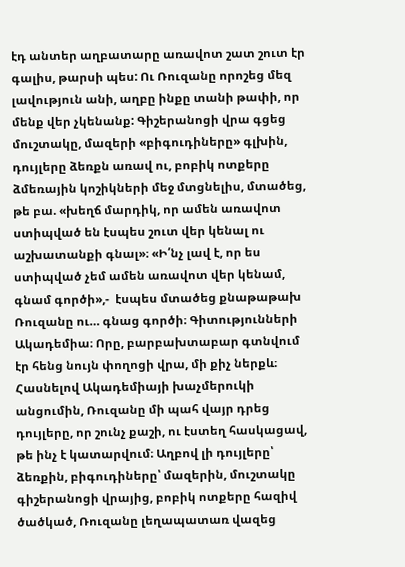էդ անտեր աղբատարը առավոտ շատ շուտ էր գալիս, թարսի պես: Ու Ռուզանը որոշեց մեզ լավություն անի, աղբը ինքը տանի թափի, որ մենք վեր չկենանք: Գիշերանոցի վրա գցեց մուշտակը, մազերի «բիգուդիները» գլխին, դույլերը ձեռքն առավ ու, բոբիկ ոտքերը ձմեռային կոշիկների մեջ մտցնելիս, մտածեց, թե բա. «խեղճ մարդիկ, որ ամեն առավոտ ստիպված են էսպես շուտ վեր կենալ ու աշխատանքի գնալ»։ «Ի՛նչ լավ է, որ ես ստիպված չեմ ամեն առավոտ վեր կենամ, գնամ գործի»,-  էսպես մտածեց քնաթաթախ Ռուզանը ու… գնաց գործի։ Գիտությունների Ակադեմիա։ Որը, բարբախտաբար գտնվում էր հենց նույն փողոցի վրա, մի քիչ ներքև։ Հասնելով Ակադեմիայի խաչմերուկի անցումին, Ռուզանը մի պահ վայր դրեց դույլերը, որ շունչ քաշի, ու էստեղ հասկացավ, թե ինչ է կատարվում։ Աղբով լի դույլերը՝ ձեռքին, բիգուդիները՝ մազերին, մուշտակը գիշերանոցի վրայից, բոբիկ ոտքերը հազիվ ծածկած, Ռուզանը լեղապատառ վազեց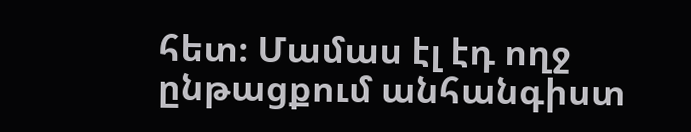հետ։ Մամաս էլ էդ ողջ ընթացքում անհանգիստ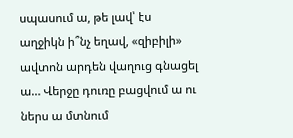սպասում ա, թե լավ՝ էս աղջիկն ի՞նչ եղավ, «զիբիլի» ավտոն արդեն վաղուց գնացել ա… Վերջը դուռը բացվում ա ու ներս ա մտնում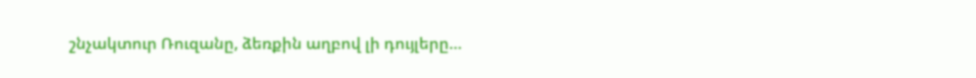շնչակտուր Ռուզանը, ձեռքին աղբով լի դույլերը…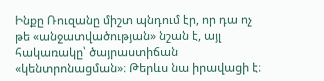Ինքը Ռուզանը միշտ պնդում էր, որ դա ոչ թե «անջատվածության» նշան է, այլ հակառակը՝ ծայրաստիճան «կենտրոնացման»։ Թերևս նա իրավացի է։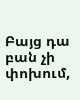Բայց դա բան չի փոխում,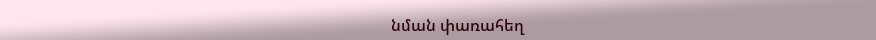նման փառահեղ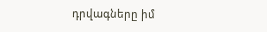դրվագները իմ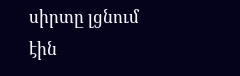սիրտը լցնում էին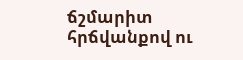ճշմարիտ հրճվանքով ու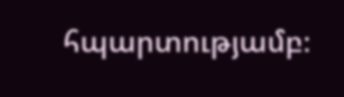հպարտությամբ։